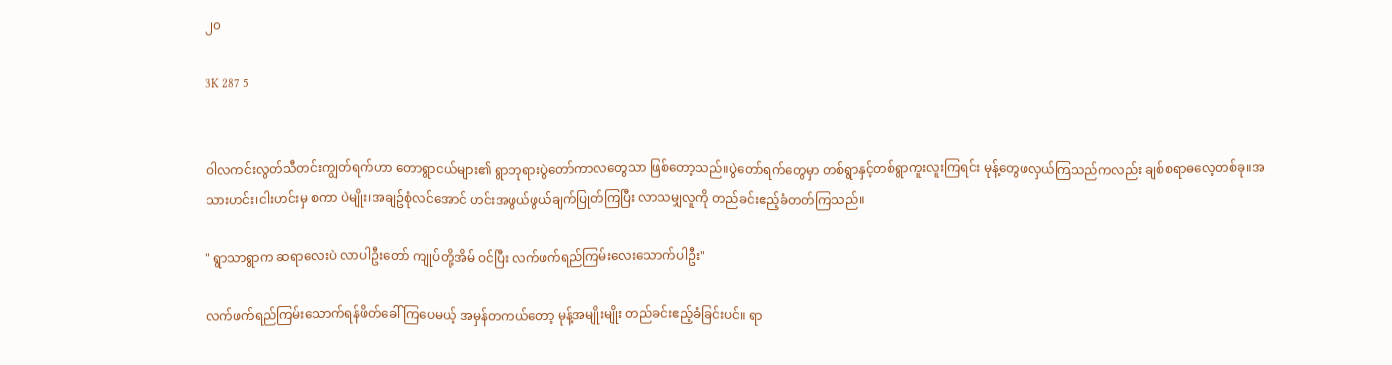၂၀

3K 287 5


ဝါလကင်းလွတ်သီတင်းကျွတ်ရက်ဟာ တောရွာငယ်များ၏ ရွာဘုရားပွဲတော်ကာလတွေသာ ဖြစ်တော့သည်။ပွဲတော်ရက်တွေမှာ တစ်ရွာနှင့်တစ်ရွာကူးလူးကြရင်း မုန့်တွေဖလှယ်ကြသည်ကလည်း ချစ်စရာဓလေ့တစ်ခု။အသားဟင်း၊ငါးဟင်းမှ စကာ ပဲမျိုး၊အချဥ်စုံလင်အောင် ဟင်းအဖွယ်ဖွယ်ချက်ပြုတ်ကြပြီး လာသမျှလူကို တည်ခင်းဧည့်ခံတတ်ကြသည်။

" ရွာသာရွာက ဆရာလေးပဲ လာပါဦးတော် ကျုပ်တို့အိမ် ဝင်ပြီး လက်ဖက်ရည်ကြမ်းလေးသောက်ပါဦး"

လက်ဖက်ရည်ကြမ်းသောက်ရန်ဖိတ်ခေါ်ကြပေမယ့် အမှန်တကယ်တော့ မုန့်အမျိုးမျိုး တည်ခင်းဧည့်ခံခြင်းပင်။ ရာ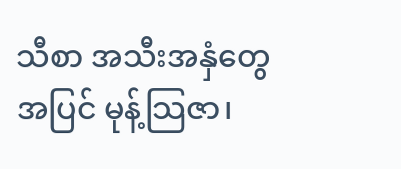သီစာ အသီးအနှံတွေအပြင် မုန့်သြဇာ၊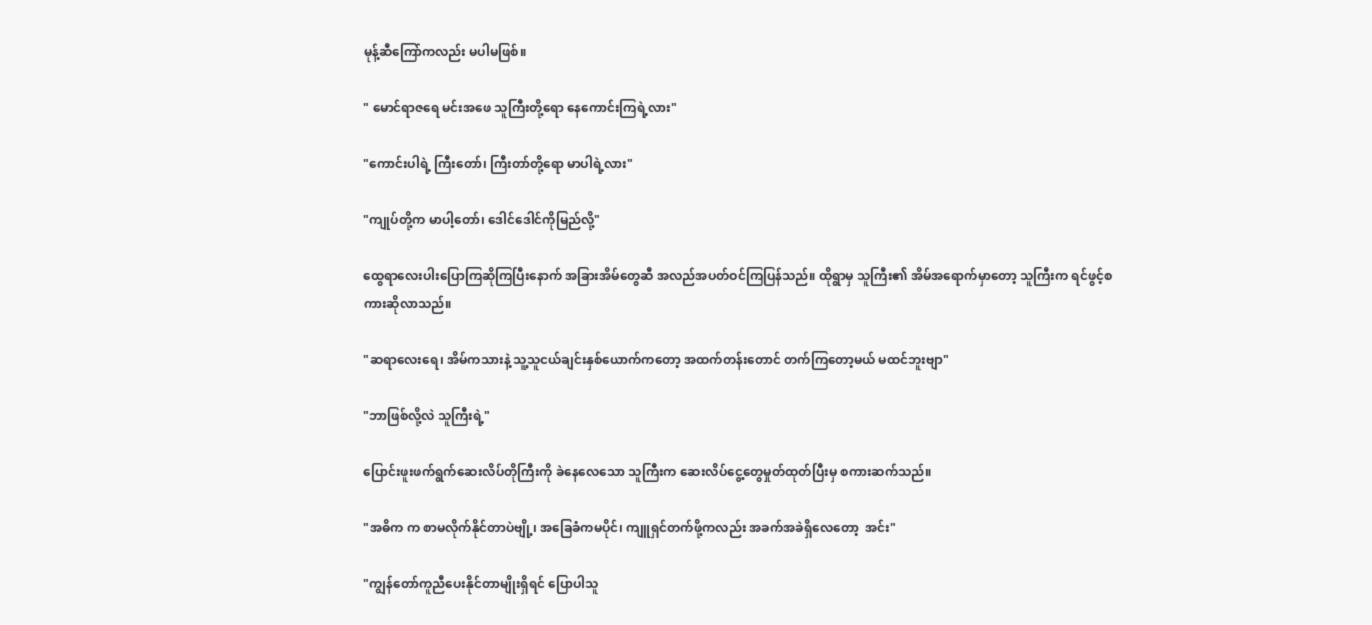မုန့်ဆီကြော်ကလည်း မပါမဖြစ်။

" မောင်ရာဇရေ မင်းအဖေ သူကြီးတို့ရော နေကောင်းကြရဲ့လား"

"ကောင်းပါရဲ့ ကြီးတော်၊ ကြီးတာ်တို့ရော မာပါရဲ့လား"

"ကျုပ်တို့က မာပါ့တော်၊ ဒေါင်ဒေါင်ကိုမြည်လို့"

ထွေရာလေးပါးပြောကြဆိုကြပြီးနောက် အခြားအိမ်တွေဆီ အလည်အပတ်ဝင်ကြပြန်သည်။ ထိုရွာမှ သူကြီး၏ အိမ်အရောက်မှာတော့ သူကြီးက ရင်ဖွင့်စကားဆိုလာသည်။

"ဆရာလေးရေ၊ အိမ်ကသားနဲ့ သူ့သူငယ်ချင်းနှစ်ယောက်ကတော့ အထက်တန်းတောင် တက်ကြတော့မယ် မထင်ဘူးဗျာ"

"ဘာဖြစ်လို့လဲ သူကြီးရဲ့"

ပြောင်းဖူးဖက်ရွက်ဆေးလိပ်တိုကြီးကို ခဲနေလေသော သူကြီးက ဆေးလိပ်ငွေ့တွေမှုတ်ထုတ်ပြီးမှ စကားဆက်သည်။

"အဓိက က စာမလိုက်နိုင်တာပဲဗျို့၊ အခြေခံကမပိုင်၊ ကျူရှင်တက်ဖို့ကလည်း အခက်အခဲရှိလေတော့  အင်း"

"ကျွန်တော်ကူညီပေးနိုင်တာမျိုးရှိရင် ပြောပါသူ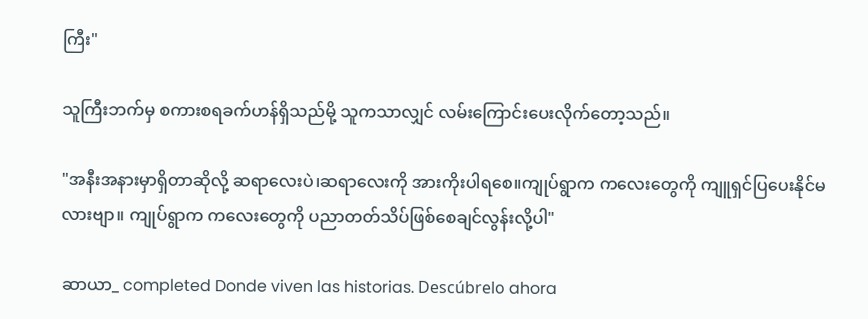ကြီး"

သူကြီးဘက်မှ စကားစရခက်ဟန်ရှိသည်မို့ သူကသာလျှင် လမ်းကြောင်းပေးလိုက်တော့သည်။

"အနီးအနားမှာရှိတာဆိုလို့ ဆရာလေးပဲ၊ဆရာလေးကို အားကိုးပါရစေ။ကျုပ်ရွာက ကလေးတွေကို ကျူရှင်ပြပေးနိုင်မလားဗျာ။ ကျုပ်ရွာက ကလေးတွေကို ပညာတတ်သိပ်ဖြစ်စေချင်လွန်းလို့ပါ"

ဆာယာ_ completed Donde viven las historias. Descúbrelo ahora